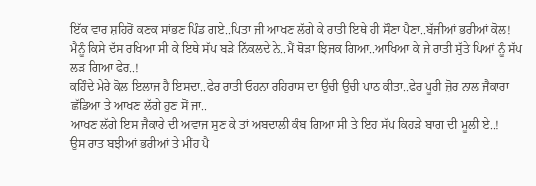ਇੱਕ ਵਾਰ ਸ਼ਹਿਰੋਂ ਕਣਕ ਸਾਂਭਣ ਪਿੰਡ ਗਏ..ਪਿਤਾ ਜੀ ਆਖਣ ਲੱਗੇ ਕੇ ਰਾਤੀ ਇਥੇ ਹੀ ਸੌਣਾ ਪੈਣਾ..ਬੱਜੀਆਂ ਭਰੀਆਂ ਕੋਲ!
ਮੈਨੂੰ ਕਿਸੇ ਦੱਸ ਰਖਿਆ ਸੀ ਕੇ ਇਥੇ ਸੱਪ ਬੜੇ ਨਿੱਕਲਦੇ ਨੇ..ਮੈਂ ਥੋੜਾ ਝਿਜਕ ਗਿਆ..ਆਖਿਆ ਕੇ ਜੇ ਰਾਤੀ ਸੁੱਤੇ ਪਿਆਂ ਨੂੰ ਸੱਪ ਲੜ ਗਿਆ ਫੇਰ..!
ਕਹਿੰਦੇ ਮੇਰੇ ਕੋਲ ਇਲਾਜ ਹੈ ਇਸਦਾ..ਫੇਰ ਰਾਤੀ ਓਹਨਾ ਰਹਿਰਾਸ ਦਾ ਉਚੀ ਉਚੀ ਪਾਠ ਕੀਤਾ..ਫੇਰ ਪੂਰੀ ਜ਼ੋਰ ਨਾਲ ਜੈਕਾਰਾ ਛੱਡਿਆ ਤੇ ਆਖਣ ਲੱਗੇ ਹੁਣ ਸੋਂ ਜਾ..
ਆਖਣ ਲੱਗੇ ਇਸ ਜੈਕਾਰੇ ਦੀ ਅਵਾਜ ਸੁਣ ਕੇ ਤਾਂ ਅਬਦਾਲੀ ਕੰਬ ਗਿਆ ਸੀ ਤੇ ਇਹ ਸੱਪ ਕਿਹੜੇ ਬਾਗ ਦੀ ਮੂਲੀ ਏ..!
ਉਸ ਰਾਤ ਬਝੀਆਂ ਭਰੀਆਂ ਤੇ ਮੀਂਹ ਪੈ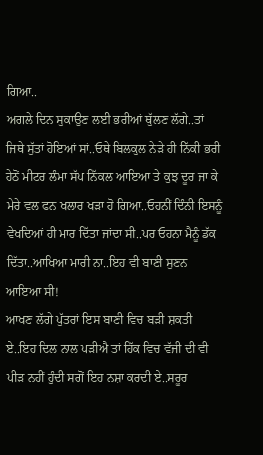ਗਿਆ..
ਅਗਲੇ ਦਿਨ ਸੁਕਾਉਣ ਲਈ ਭਰੀਆਂ ਥੁੱਲਣ ਲੱਗੇ..ਤਾਂ ਜਿਥੇ ਸੁੱਤਾਂ ਹੋਇਆਂ ਸਾਂ..ਓਥੇ ਬਿਲਕੁਲ ਨੇੜੇ ਹੀ ਨਿੱਕੀ ਭਰੀ ਹੇਠੋਂ ਮੀਟਰ ਲੰਮਾ ਸੱਪ ਨਿੱਕਲ ਆਇਆ ਤੇ ਕੁਝ ਦੂਰ ਜਾ ਕੇ ਮੇਰੇ ਵਲ ਫਨ ਖਲਾਰ ਖੜਾ ਹੋ ਗਿਆ..ਓਹਨੀਂ ਦਿੰਨੀ ਇਸਨੂੰ ਵੇਖਦਿਆਂ ਹੀ ਮਾਰ ਦਿੱਤਾ ਜਾਂਦਾ ਸੀ..ਪਰ ਓਹਨਾ ਮੈਨੂੰ ਡੱਕ ਦਿੱਤਾ..ਆਖਿਆ ਮਾਰੀ ਨਾ..ਇਹ ਵੀ ਬਾਣੀ ਸੁਣਨ ਆਇਆ ਸੀ!
ਆਖਣ ਲੱਗੇ ਪੁੱਤਰਾਂ ਇਸ ਬਾਣੀ ਵਿਚ ਬੜੀ ਸ਼ਕਤੀ ਏ..ਇਹ ਦਿਲ ਨਾਲ ਪੜੀਐ ਤਾਂ ਹਿੱਕ ਵਿਚ ਵੱਜੀ ਦੀ ਵੀ ਪੀੜ ਨਹੀਂ ਹੁੰਦੀ ਸਗੋਂ ਇਹ ਨਸ਼ਾ ਕਰਦੀ ਏ..ਸਰੂਰ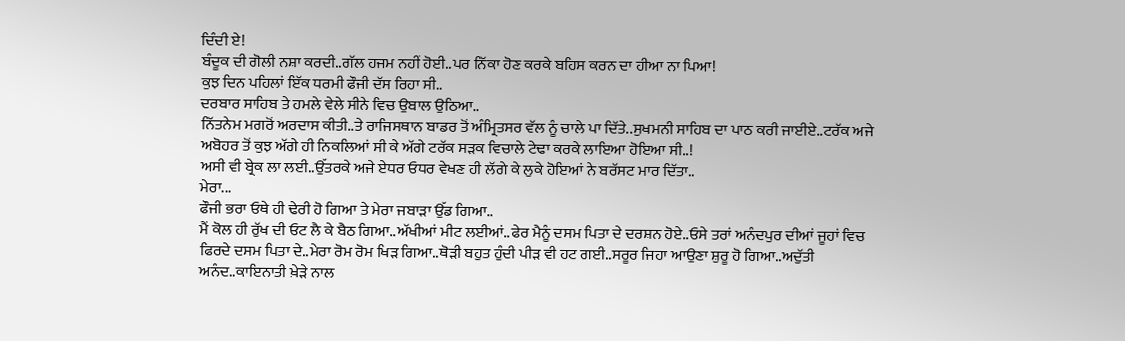ਦਿੰਦੀ ਏ!
ਬੰਦੂਕ ਦੀ ਗੋਲੀ ਨਸ਼ਾ ਕਰਦੀ..ਗੱਲ ਹਜਮ ਨਹੀਂ ਹੋਈ..ਪਰ ਨਿੱਕਾ ਹੋਣ ਕਰਕੇ ਬਹਿਸ ਕਰਨ ਦਾ ਹੀਆ ਨਾ ਪਿਆ!
ਕੁਝ ਦਿਨ ਪਹਿਲਾਂ ਇੱਕ ਧਰਮੀ ਫੌਜੀ ਦੱਸ ਰਿਹਾ ਸੀ..
ਦਰਬਾਰ ਸਾਹਿਬ ਤੇ ਹਮਲੇ ਵੇਲੇ ਸੀਨੇ ਵਿਚ ਉਬਾਲ ਉਠਿਆ..
ਨਿੱਤਨੇਮ ਮਗਰੋਂ ਅਰਦਾਸ ਕੀਤੀ..ਤੇ ਰਾਜਿਸਥਾਨ ਬਾਡਰ ਤੋਂ ਅੰਮ੍ਰਿਤਸਰ ਵੱਲ ਨੂੰ ਚਾਲੇ ਪਾ ਦਿੱਤੇ..ਸੁਖਮਨੀ ਸਾਹਿਬ ਦਾ ਪਾਠ ਕਰੀ ਜਾਈਏ..ਟਰੱਕ ਅਜੇ ਅਬੋਹਰ ਤੋਂ ਕੁਝ ਅੱਗੇ ਹੀ ਨਿਕਲਿਆਂ ਸੀ ਕੇ ਅੱਗੇ ਟਰੱਕ ਸੜਕ ਵਿਚਾਲੇ ਟੇਢਾ ਕਰਕੇ ਲਾਇਆ ਹੋਇਆ ਸੀ..!
ਅਸੀ ਵੀ ਬ੍ਰੇਕ ਲਾ ਲਈ..ਉੱਤਰਕੇ ਅਜੇ ਏਧਰ ਓਧਰ ਵੇਖਣ ਹੀ ਲੱਗੇ ਕੇ ਲੁਕੇ ਹੋਇਆਂ ਨੇ ਬਰੱਸਟ ਮਾਰ ਦਿੱਤਾ..
ਮੇਰਾ...
ਫੌਜੀ ਭਰਾ ਓਥੇ ਹੀ ਢੇਰੀ ਹੋ ਗਿਆ ਤੇ ਮੇਰਾ ਜਬਾੜਾ ਉੱਡ ਗਿਆ..
ਮੈਂ ਕੋਲ ਹੀ ਰੁੱਖ ਦੀ ਓਟ ਲੈ ਕੇ ਬੈਠ ਗਿਆ..ਅੱਖੀਆਂ ਮੀਟ ਲਈਆਂ..ਫੇਰ ਮੈਨੂੰ ਦਸਮ ਪਿਤਾ ਦੇ ਦਰਸ਼ਨ ਹੋਏ..ਓਸੇ ਤਰਾਂ ਅਨੰਦਪੁਰ ਦੀਆਂ ਜੂਹਾਂ ਵਿਚ ਫਿਰਦੇ ਦਸਮ ਪਿਤਾ ਦੇ..ਮੇਰਾ ਰੋਮ ਰੋਮ ਖਿੜ ਗਿਆ..ਥੋੜੀ ਬਹੁਤ ਹੁੰਦੀ ਪੀੜ ਵੀ ਹਟ ਗਈ..ਸਰੂਰ ਜਿਹਾ ਆਉਣਾ ਸ਼ੁਰੂ ਹੋ ਗਿਆ..ਅਦੁੱਤੀ ਅਨੰਦ..ਕਾਇਨਾਤੀ ਖ਼ੇੜੇ ਨਾਲ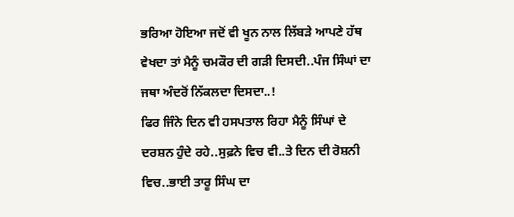ਭਰਿਆ ਹੋਇਆ ਜਦੋਂ ਵੀ ਖੂਨ ਨਾਲ ਲਿੱਬੜੇ ਆਪਣੇ ਹੱਥ ਵੇਖਦਾ ਤਾਂ ਮੈਨੂੰ ਚਮਕੌਰ ਦੀ ਗੜੀ ਦਿਸਦੀ..ਪੰਜ ਸਿੰਘਾਂ ਦਾ ਜਥਾ ਅੰਦਰੋਂ ਨਿੱਕਲਦਾ ਦਿਸਦਾ..!
ਫਿਰ ਜਿੰਨੇ ਦਿਨ ਵੀ ਹਸਪਤਾਲ ਰਿਹਾ ਮੈਨੂੰ ਸਿੰਘਾਂ ਦੇ ਦਰਸ਼ਨ ਹੁੰਦੇ ਰਹੇ..ਸੁਫ਼ਨੇ ਵਿਚ ਵੀ..ਤੇ ਦਿਨ ਦੀ ਰੋਸ਼ਨੀ ਵਿਚ..ਭਾਈ ਤਾਰੂ ਸਿੰਘ ਦਾ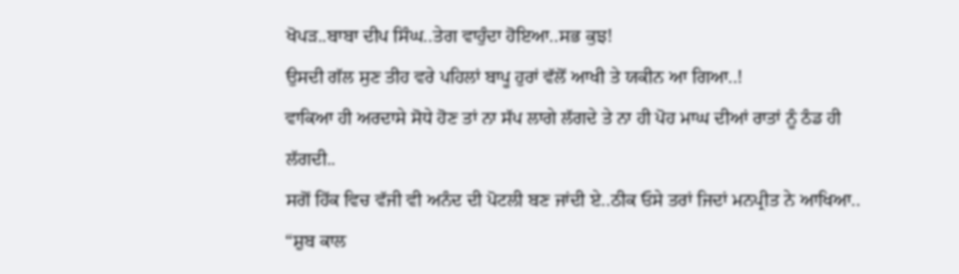ਖੋਪੜ..ਬਾਬਾ ਦੀਪ ਸਿੰਘ..ਤੇਗ ਵਾਹੁੰਦਾ ਹੋਇਆ..ਸਭ ਕੁਝ!
ਉਸਦੀ ਗੱਲ ਸੁਣ ਤੀਹ ਵਰੇ ਪਹਿਲਾਂ ਬਾਪੂ ਹੁਰਾਂ ਵੱਲੋਂ ਆਖੀ ਤੇ ਯਕੀਨ ਆ ਗਿਆ..!
ਵਾਕਿਆ ਹੀ ਅਰਦਾਸੇ ਸੋਧੇ ਹੋਣ ਤਾਂ ਨਾ ਸੱਪ ਲਾਗੇ ਲੱਗਦੇ ਤੇ ਨਾ ਹੀ ਪੋਹ ਮਾਘ ਦੀਆਂ ਰਾਤਾਂ ਨੂੰ ਠੰਡ ਹੀ ਲੱਗਦੀ..
ਸਗੋਂ ਹਿੱਕ ਵਿਚ ਵੱਜੀ ਵੀ ਅਨੰਦ ਦੀ ਪੋਟਲੀ ਬਣ ਜਾਂਦੀ ਏ..ਠੀਕ ਓਸੇ ਤਰਾਂ ਜਿਦਾਂ ਮਨਪ੍ਰੀਤ ਨੇ ਆਖਿਆ..
“ਸ਼ੁਬ ਕਾਲ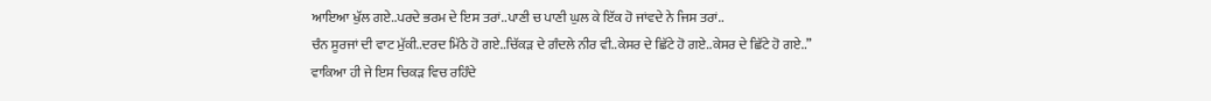ਆਇਆ ਖੁੱਲ ਗਏ..ਪਰਦੇ ਭਰਮ ਦੇ ਇਸ ਤਰਾਂ..ਪਾਣੀ ਚ ਪਾਣੀ ਘੁਲ ਕੇ ਇੱਕ ਹੋ ਜਾਂਵਦੇ ਨੇ ਜਿਸ ਤਰਾਂ..
ਚੰਨ ਸੂਰਜਾਂ ਦੀ ਵਾਟ ਮੁੱਕੀ..ਦਰਦ ਮਿੱਠੇ ਹੋ ਗਏ..ਚਿੱਕੜ ਦੇ ਗੰਦਲੇ ਨੀਰ ਵੀ..ਕੇਸਰ ਦੇ ਛਿੱਟੇ ਹੋ ਗਏ..ਕੇਸਰ ਦੇ ਛਿੱਟੇ ਹੋ ਗਏ..”
ਵਾਕਿਆ ਹੀ ਜੇ ਇਸ ਚਿਕੜ ਵਿਚ ਰਹਿੰਦੇ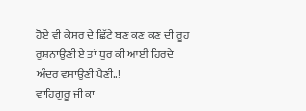ਹੋਏ ਵੀ ਕੇਸਰ ਦੇ ਛਿੱਟੇ ਬਣ ਕਣ ਕਣ ਦੀ ਰੂਹ ਰੁਸ਼ਨਾਉਣੀ ਏ ਤਾਂ ਧੁਰ ਕੀ ਆਈ ਹਿਰਦੇ ਅੰਦਰ ਵਸਾਉਣੀ ਪੈਣੀ..!
ਵਾਹਿਗੁਰੂ ਜੀ ਕਾ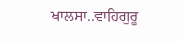ਖਾਲਸਾ..ਵਾਹਿਗੁਰੂ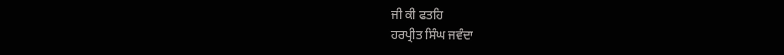ਜੀ ਕੀ ਫਤਹਿ
ਹਰਪ੍ਰੀਤ ਸਿੰਘ ਜਵੰਦਾ